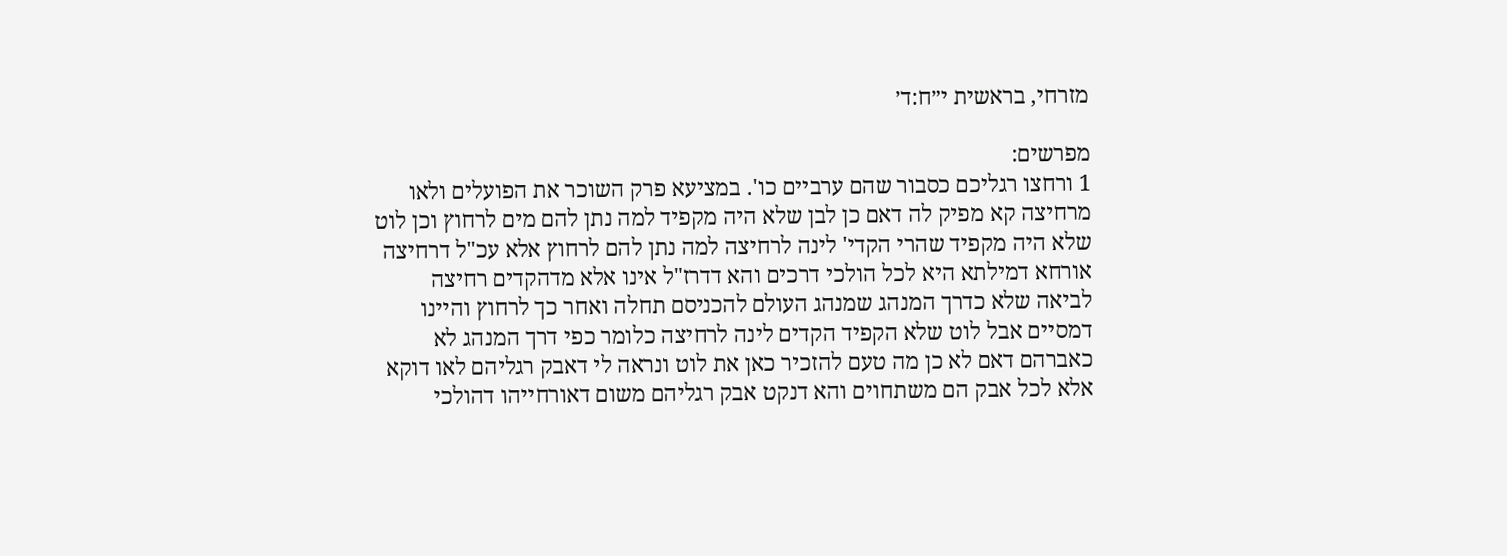מזרחי, בראשית י״ח:ד׳

מפרשים:
1 ורחצו רגליכם כסבור שהם ערביים כו'. במציעא פרק השוכר את הפועלים ולאו מרחיצה קא מפיק לה דאם כן לבן שלא היה מקפיד למה נתן להם מים לרחוץ וכן לוט שלא היה מקפיד שהרי הקדי' לינה לרחיצה למה נתן להם לרחוץ אלא עכ"ל דרחיצה אורחא דמילתא היא לכל הולכי דרכים והא דדרז"ל אינו אלא מדהקדים רחיצה לביאה שלא כדרך המנהג שמנהג העולם להכניסם תחלה ואחר כך לרחוץ והיינו דמסיים אבל לוט שלא הקפיד הקדים לינה לרחיצה כלומר כפי דרך המנהג לא כאברהם דאם לא כן מה טעם להזכיר כאן את לוט ונראה לי דאבק רגליהם לאו דוקא אלא לכל אבק הם משתחוים והא דנקט אבק רגליהם משום דאורחייהו דהולכי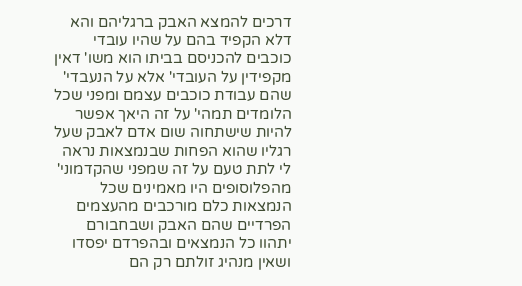דרכים להמצא האבק ברגליהם והא דלא הקפיד בהם על שהיו עובדי כוכבים להכניסם בביתו הוא משו' דאין מקפידין על העובדי' אלא על הנעבדי' שהם עבודת כוכבים עצמם ומפני שכל הלומדים תמהי' על זה היאך אפשר להיות שישתחוה שום אדם לאבק שעל רגליו שהוא הפחות שבנמצאות נראה לי לתת טעם על זה שמפני שהקדמוני' מהפלוסופים היו מאמינים שכל הנמצאות כלם מורכבים מהעצמים הפרדיים שהם האבק ושבחבורם יתהוו כל הנמצאים ובהפרדם יפסדו ושאין מנהיג זולתם רק הם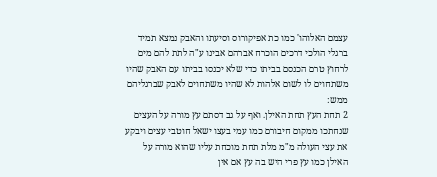עצמם האלוהו' כמו כת אפיקורוס וסיעתו והאבק נמצא תמיד ברגלי הולכי דרכים הוכרח אברהם אבינו ע"ה לתת להם מים לרחוץ טרם הכנסם בביתו כדי שלא יכנסו בביתו עם האבק שהיו משתחוים לו לשום אלהות לא שהיו משתחוים לאבק שברגליהם ממש:
2 תחת העץ תחת האילן. ואף על גב דסתם עץ מורה על העצים שנחתכו ממקום חיבורם כמו עמי בעצו ישאל חוטבי עצים ויבקע את עצי העולה מ"מ מלת תחת מוכחת עליו שהוא מורה על האילן כמו עץ פרי היש בה עץ אם אין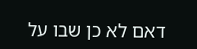דאם לא כן שבו על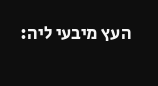העץ מיבעי ליה: